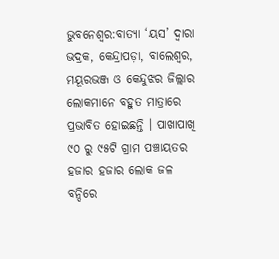ଭୁବନେଶ୍ବର:ବାତ୍ୟା ‘ୟସ’ ଦ୍ୱାରା ଭଦ୍ରକ, କେନ୍ଦ୍ରାପଡ଼ା, ବାଲେଶ୍ୱର, ମୟୂରଭଞ୍ଜ ଓ କେନ୍ଦୁଝର ଜିଲ୍ଲାର ଲୋକମାନେ ବହୁତ ମାତ୍ରାରେ ପ୍ରଭାବିତ ହୋଇଛନ୍ତି । ପାଖାପାଖି ୯୦ ରୁ ୯୫ଟି ଗ୍ରାମ ପଞ୍ଚାୟତର ହଜାର ହଜାର ଲୋକ ଜଳ ବନ୍ଦିରେ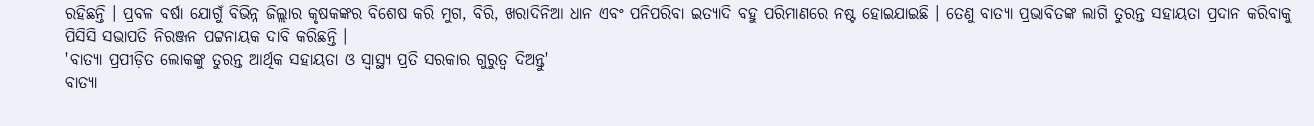ରହିଛନ୍ତି । ପ୍ରବଳ ବର୍ଷା ଯୋଗୁଁ ବିଭିନ୍ନ ଜିଲ୍ଲାର କୃଷକଙ୍କର ବିଶେଷ କରି ମୁଗ, ବିରି, ଖରାଦିନିଆ ଧାନ ଏବଂ ପନିପରିବା ଇତ୍ୟାଦି ବହୁ ପରିମାଣରେ ନଷ୍ଟ ହୋଇଯାଇଛି । ତେଣୁ ବାତ୍ୟା ପ୍ରଭାବିତଙ୍କ ଲାଗି ତୁରନ୍ତ ସହାୟତା ପ୍ରଦାନ କରିବାକୁ ପିସିସି ସଭାପତି ନିରଞ୍ଜନ ପଟ୍ଟନାୟକ ଦାବି କରିଛନ୍ତି ।
'ବାତ୍ୟା ପ୍ରପୀଡ଼ିତ ଲୋକଙ୍କୁ ତୁରନ୍ତ ଆର୍ଥିକ ସହାୟତା ଓ ସ୍ୱାସ୍ଥ୍ୟ ପ୍ରତି ସରକାର ଗୁରୁତ୍ୱ ଦିଅନ୍ତୁ'
ବାତ୍ୟା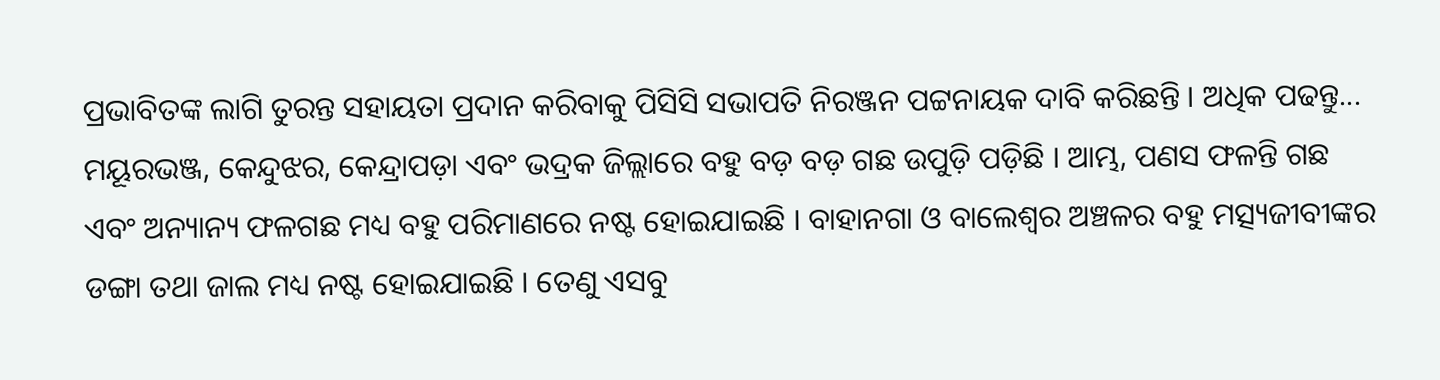ପ୍ରଭାବିତଙ୍କ ଲାଗି ତୁରନ୍ତ ସହାୟତା ପ୍ରଦାନ କରିବାକୁ ପିସିସି ସଭାପତି ନିରଞ୍ଜନ ପଟ୍ଟନାୟକ ଦାବି କରିଛନ୍ତି । ଅଧିକ ପଢନ୍ତୁ...
ମୟୂରଭଞ୍ଜ, କେନ୍ଦୁଝର, କେନ୍ଦ୍ରାପଡ଼ା ଏବଂ ଭଦ୍ରକ ଜିଲ୍ଲାରେ ବହୁ ବଡ଼ ବଡ଼ ଗଛ ଉପୁଡ଼ି ପଡ଼ିଛି । ଆମ୍ଭ, ପଣସ ଫଳନ୍ତି ଗଛ ଏବଂ ଅନ୍ୟାନ୍ୟ ଫଳଗଛ ମଧ୍ୟ ବହୁ ପରିମାଣରେ ନଷ୍ଟ ହୋଇଯାଇଛି । ବାହାନଗା ଓ ବାଲେଶ୍ୱର ଅଞ୍ଚଳର ବହୁ ମତ୍ସ୍ୟଜୀବୀଙ୍କର ଡଙ୍ଗା ତଥା ଜାଲ ମଧ୍ୟ ନଷ୍ଟ ହୋଇଯାଇଛି । ତେଣୁ ଏସବୁ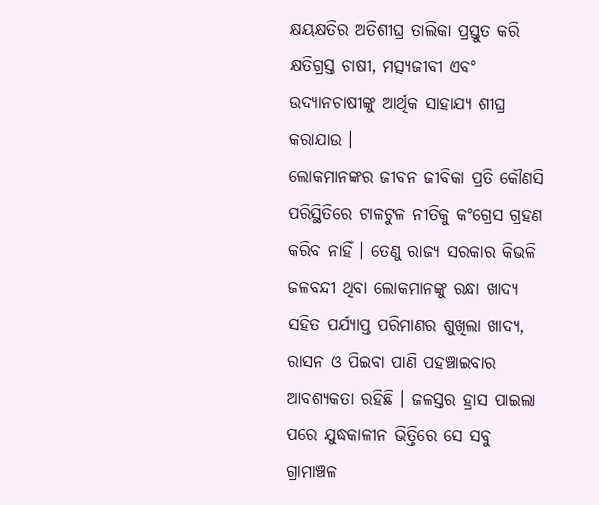କ୍ଷୟକ୍ଷତିର ଅତିଶୀଘ୍ର ତାଲିକା ପ୍ରସ୍ତୁତ କରି କ୍ଷତିଗ୍ରସ୍ତ ଚାଷୀ, ମତ୍ସ୍ୟଜୀବୀ ଏବଂ ଉଦ୍ୟାନଚାଷୀଙ୍କୁ ଆର୍ଥିକ ସାହାଯ୍ୟ ଶୀଘ୍ର କରାଯାଉ ।
ଲୋକମାନଙ୍କର ଜୀବନ ଜୀବିକା ପ୍ରତି କୌଣସି ପରିସ୍ଥିତିରେ ଟାଳଟୁଳ ନୀତିକୁ କଂଗ୍ରେସ ଗ୍ରହଣ କରିବ ନାହିଁ । ତେଣୁ ରାଜ୍ୟ ସରକାର କିଭଳି ଜଳବନ୍ଦୀ ଥିବା ଲୋକମାନଙ୍କୁ ରନ୍ଧା ଖାଦ୍ୟ ସହିତ ପର୍ଯ୍ୟାପ୍ତ ପରିମାଣର ଶୁଖିଲା ଖାଦ୍ୟ, ରାସନ ଓ ପିଇବା ପାଣି ପହଞ୍ଚାଇବାର ଆବଶ୍ୟକତା ରହିଛି । ଜଳସ୍ତର ହ୍ରାସ ପାଇଲା ପରେ ଯୁଦ୍ଧକାଳୀନ ଭିତ୍ତିରେ ସେ ସବୁ ଗ୍ରାମାଞ୍ଚଳ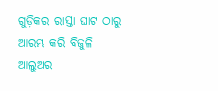ଗୁଡ଼ିକର ରାସ୍ତା ଘାଟ ଠାରୁ ଆରମ୍ଭ କରି ବିଜୁଳି ଆଲୁଅର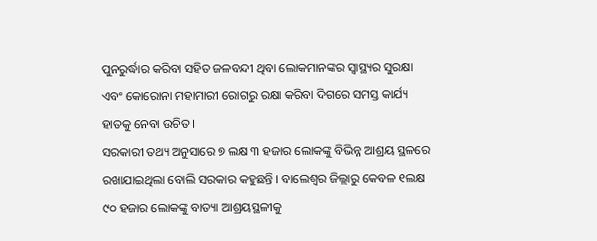ପୁନରୁର୍ଦ୍ଧାର କରିବା ସହିତ ଜଳବନ୍ଦୀ ଥିବା ଲୋକମାନଙ୍କର ସ୍ୱାସ୍ଥ୍ୟର ସୁରକ୍ଷା ଏବଂ କୋରୋନା ମହାମାରୀ ରୋଗରୁ ରକ୍ଷା କରିବା ଦିଗରେ ସମସ୍ତ କାର୍ଯ୍ୟ ହାତକୁ ନେବା ଉଚିତ ।
ସରକାରୀ ତଥ୍ୟ ଅନୁସାରେ ୭ ଲକ୍ଷ ୩ ହଜାର ଲୋକଙ୍କୁ ବିଭିନ୍ନ ଆଶ୍ରୟ ସ୍ଥଳରେ ରଖାଯାଇଥିଲା ବୋଲି ସରକାର କହୁଛନ୍ତି । ବାଲେଶ୍ୱର ଜିଲ୍ଲାରୁ କେବଳ ୧ଲକ୍ଷ ୯୦ ହଜାର ଲୋକଙ୍କୁ ବାତ୍ୟା ଆଶ୍ରୟସ୍ଥଳୀକୁ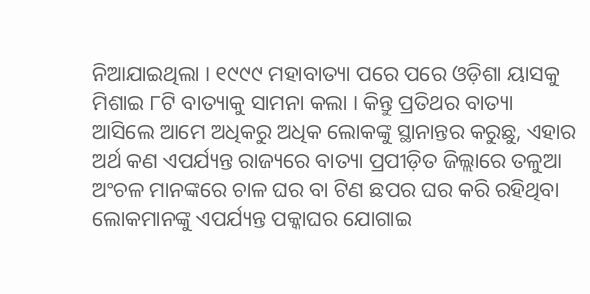ନିଆଯାଇଥିଲା । ୧୯୯୯ ମହାବାତ୍ୟା ପରେ ପରେ ଓଡ଼ିଶା ୟାସକୁ ମିଶାଇ ୮ଟି ବାତ୍ୟାକୁ ସାମନା କଲା । କିନ୍ତୁ ପ୍ରତିଥର ବାତ୍ୟା ଆସିଲେ ଆମେ ଅଧିକରୁ ଅଧିକ ଲୋକଙ୍କୁ ସ୍ଥାନାନ୍ତର କରୁଛୁ, ଏହାର ଅର୍ଥ କଣ ଏପର୍ଯ୍ୟନ୍ତ ରାଜ୍ୟରେ ବାତ୍ୟା ପ୍ରପୀଡ଼ିତ ଜିଲ୍ଲାରେ ତଳୁଆ ଅଂଚଳ ମାନଙ୍କରେ ଚାଳ ଘର ବା ଟିଣ ଛପର ଘର କରି ରହିଥିବା ଲୋକମାନଙ୍କୁ ଏପର୍ଯ୍ୟନ୍ତ ପକ୍କାଘର ଯୋଗାଇ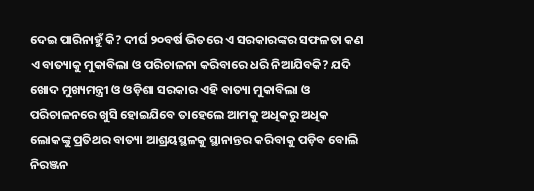ଦେଇ ପାରିନାହୁଁ କି? ଦୀର୍ଘ ୨୦ବର୍ଷ ଭିତରେ ଏ ସରକାରଙ୍କର ସଫଳତା କଣ ଏ ବାତ୍ୟାକୁ ମୁକାବିଲା ଓ ପରିଚାଳନା କରିବାରେ ଧରି ନିଆଯିବକି? ଯଦି ଖୋଦ ମୁଖ୍ୟମନ୍ତ୍ରୀ ଓ ଓଡ଼ିଶା ସରକାର ଏହି ବାତ୍ୟା ମୁକାବିଲା ଓ ପରିଚାଳନରେ ଖୁସି ହୋଇଯିବେ ତାହେଲେ ଆମକୁ ଅଧିକରୁ ଅଧିକ ଲୋକଙ୍କୁ ପ୍ରତିଥର ବାତ୍ୟା ଆଶ୍ରୟସ୍ଥଳକୁ ସ୍ଥାନାନ୍ତର କରିବାକୁ ପଡ଼ିବ ବୋଲି ନିରଞ୍ଜନ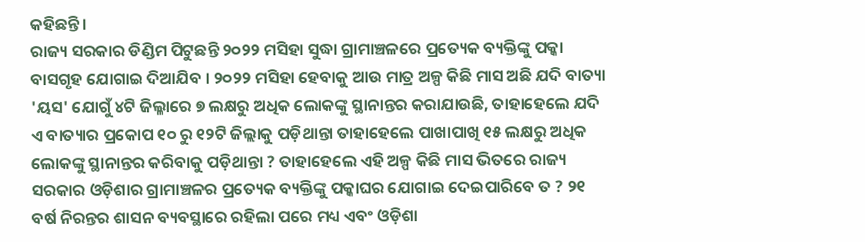କହିଛନ୍ତି ।
ରାଜ୍ୟ ସରକାର ଡିଣ୍ଡିମ ପିଟୁଛନ୍ତି ୨୦୨୨ ମସିହା ସୁଦ୍ଧା ଗ୍ରାମାଞ୍ଚଳରେ ପ୍ରତ୍ୟେକ ବ୍ୟକ୍ତିଙ୍କୁ ପକ୍କା ବାସଗୃହ ଯୋଗାଇ ଦିଆଯିବ । ୨୦୨୨ ମସିହା ହେବାକୁ ଆଉ ମାତ୍ର ଅଳ୍ପ କିଛି ମାସ ଅଛି ଯଦି ବାତ୍ୟା 'ୟସ' ଯୋଗୁଁ ୪ଟି ଜିଲ୍ଳାରେ ୭ ଲକ୍ଷରୁ ଅଧିକ ଲୋକଙ୍କୁ ସ୍ଥାନାନ୍ତର କରାଯାଉଛି, ତାହାହେଲେ ଯଦି ଏ ବାତ୍ୟାର ପ୍ରକୋପ ୧୦ ରୁ ୧୨ଟି ଜିଲ୍ଲାକୁ ପଡ଼ିଥାନ୍ତା ତାହାହେଲେ ପାଖାପାଖି ୧୫ ଲକ୍ଷରୁ ଅଧିକ ଲୋକଙ୍କୁ ସ୍ଥାନାନ୍ତର କରିବାକୁ ପଡ଼ିଥାନ୍ତା ? ତାହାହେଲେ ଏହି ଅଳ୍ପ କିଛି ମାସ ଭିତରେ ରାଜ୍ୟ ସରକାର ଓଡ଼ିଶାର ଗ୍ରାମାଞ୍ଚଳର ପ୍ରତ୍ୟେକ ବ୍ୟକ୍ତିଙ୍କୁ ପକ୍କାଘର ଯୋଗାଇ ଦେଇପାରିବେ ତ ? ୨୧ ବର୍ଷ ନିରନ୍ତର ଶାସନ ବ୍ୟବସ୍ଥାରେ ରହିଲା ପରେ ମଧ୍ୟ ଏବଂ ଓଡ଼ିଶା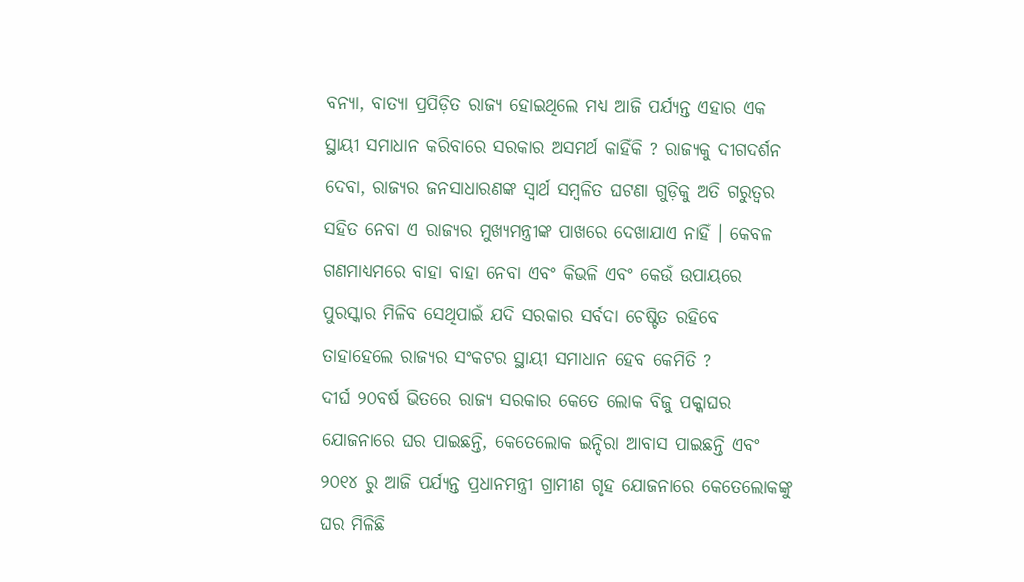ବନ୍ୟା, ବାତ୍ୟା ପ୍ରପିଡ଼ିତ ରାଜ୍ୟ ହୋଇଥିଲେ ମଧ୍ୟ ଆଜି ପର୍ଯ୍ୟନ୍ତ ଏହାର ଏକ ସ୍ଥାୟୀ ସମାଧାନ କରିବାରେ ସରକାର ଅସମର୍ଥ କାହିଁକି ? ରାଜ୍ୟକୁ ଦୀଗଦର୍ଶନ ଦେବା, ରାଜ୍ୟର ଜନସାଧାରଣଙ୍କ ସ୍ୱାର୍ଥ ସମ୍ବଳିତ ଘଟଣା ଗୁଡ଼ିକୁ ଅତି ଗରୁତ୍ୱର ସହିତ ନେବା ଏ ରାଜ୍ୟର ମୁଖ୍ୟମନ୍ତ୍ରୀଙ୍କ ପାଖରେ ଦେଖାଯାଏ ନାହିଁ । କେବଳ ଗଣମାଧ୍ୟମରେ ବାହା ବାହା ନେବା ଏବଂ କିଭଳି ଏବଂ କେଉଁ ଉପାୟରେ ପୁରସ୍କାର ମିଳିବ ସେଥିପାଇଁ ଯଦି ସରକାର ସର୍ବଦା ଚେଷ୍ଟିତ ରହିବେ ତାହାହେଲେ ରାଜ୍ୟର ସଂକଟର ସ୍ଥାୟୀ ସମାଧାନ ହେବ କେମିତି ?
ଦୀର୍ଘ ୨୦ବର୍ଷ ଭିତରେ ରାଜ୍ୟ ସରକାର କେତେ ଲୋକ ବିଜୁ ପକ୍କାଘର ଯୋଜନାରେ ଘର ପାଇଛନ୍ତି, କେତେଲୋକ ଇନ୍ଦିରା ଆବାସ ପାଇଛନ୍ତି ଏବଂ ୨୦୧୪ ରୁ ଆଜି ପର୍ଯ୍ୟନ୍ତ ପ୍ରଧାନମନ୍ତ୍ରୀ ଗ୍ରାମୀଣ ଗୃହ ଯୋଜନାରେ କେତେଲୋକଙ୍କୁ ଘର ମିଳିଛି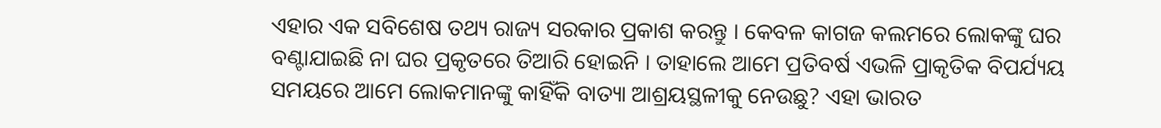ଏହାର ଏକ ସବିଶେଷ ତଥ୍ୟ ରାଜ୍ୟ ସରକାର ପ୍ରକାଶ କରନ୍ତୁ । କେବଳ କାଗଜ କଲମରେ ଲୋକଙ୍କୁ ଘର ବଣ୍ଟାଯାଇଛି ନା ଘର ପ୍ରକୃତରେ ତିଆରି ହୋଇନି । ତାହାଲେ ଆମେ ପ୍ରତିବର୍ଷ ଏଭଳି ପ୍ରାକୃତିକ ବିପର୍ଯ୍ୟୟ ସମୟରେ ଆମେ ଲୋକମାନଙ୍କୁ କାହିଁକି ବାତ୍ୟା ଆଶ୍ରୟସ୍ଥଳୀକୁ ନେଉଛୁ? ଏହା ଭାରତ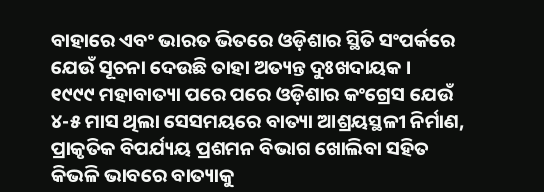ବାହାରେ ଏବଂ ଭାରତ ଭିତରେ ଓଡ଼ିଶାର ସ୍ଥିତି ସଂପର୍କରେ ଯେଉଁ ସୂଚନା ଦେଉଛି ତାହା ଅତ୍ୟନ୍ତ ଦୁଃଖଦାୟକ ।
୧୯୯୯ ମହାବାତ୍ୟା ପରେ ପରେ ଓଡ଼ିଶାର କଂଗ୍ରେସ ଯେଉଁ ୪-୫ ମାସ ଥିଲା ସେସମୟରେ ବାତ୍ୟା ଆଶ୍ରୟସ୍ଥଳୀ ନିର୍ମାଣ, ପ୍ରାକୃତିକ ବିପର୍ଯ୍ୟୟ ପ୍ରଶମନ ବିଭାଗ ଖୋଲିବା ସହିତ କିଭଳି ଭାବରେ ବାତ୍ୟାକୁ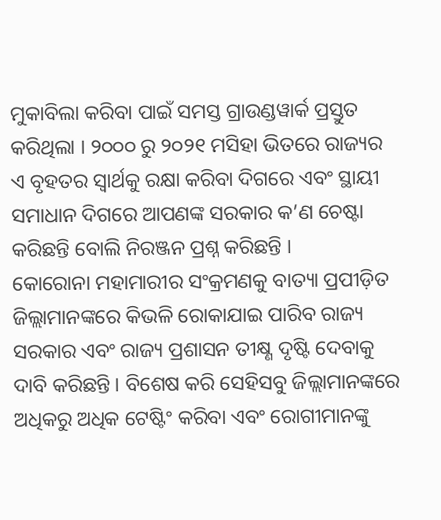ମୁକାବିଲା କରିବା ପାଇଁ ସମସ୍ତ ଗ୍ରାଉଣ୍ଡୱାର୍କ ପ୍ରସ୍ତୁତ କରିଥିଲା । ୨୦୦୦ ରୁ ୨୦୨୧ ମସିହା ଭିତରେ ରାଜ୍ୟର ଏ ବୃହତର ସ୍ୱାର୍ଥକୁ ରକ୍ଷା କରିବା ଦିଗରେ ଏବଂ ସ୍ଥାୟୀ ସମାଧାନ ଦିଗରେ ଆପଣଙ୍କ ସରକାର କ’ଣ ଚେଷ୍ଟା କରିଛନ୍ତି ବୋଲି ନିରଞ୍ଜନ ପ୍ରଶ୍ନ କରିଛନ୍ତି ।
କୋରୋନା ମହାମାରୀର ସଂକ୍ରମଣକୁ ବାତ୍ୟା ପ୍ରପୀଡ଼ିତ ଜିଲ୍ଲାମାନଙ୍କରେ କିଭଳି ରୋକାଯାଇ ପାରିବ ରାଜ୍ୟ ସରକାର ଏବଂ ରାଜ୍ୟ ପ୍ରଶାସନ ତୀକ୍ଷ୍ଣ ଦୃଷ୍ଟି ଦେବାକୁ ଦାବି କରିଛନ୍ତି । ବିଶେଷ କରି ସେହିସବୁ ଜିଲ୍ଲାମାନଙ୍କରେ ଅଧିକରୁ ଅଧିକ ଟେଷ୍ଟିଂ କରିବା ଏବଂ ରୋଗୀମାନଙ୍କୁ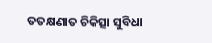ତତକ୍ଷଣାତ ଚିକିତ୍ସା ସୁବିଧା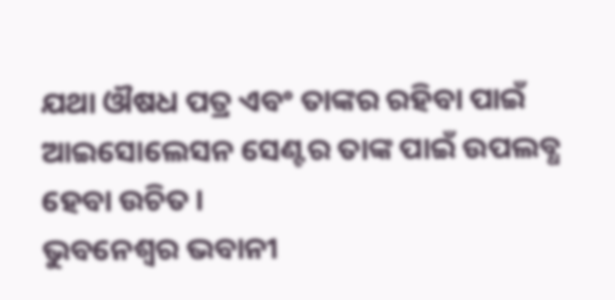ଯଥା ଔଷଧ ପତ୍ର ଏବଂ ତାଙ୍କର ରହିବା ପାଇଁ ଆଇସୋଲେସନ ସେଣ୍ଟର ତାଙ୍କ ପାଇଁ ଉପଲବ୍ଧ ହେବା ଉଚିତ ।
ଭୁବନେଶ୍ବର ଭବାନୀ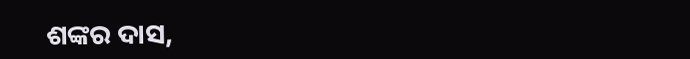ଶଙ୍କର ଦାସ,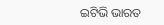ଇଟିଭି ଭାରତ